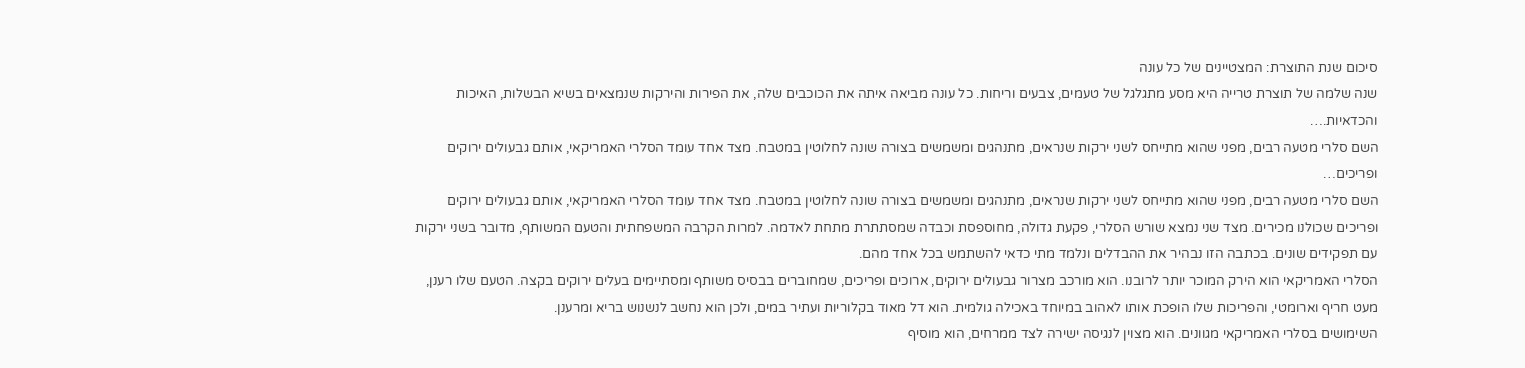סיכום שנת התוצרת: המצטיינים של כל עונה
שנה שלמה של תוצרת טרייה היא מסע מתגלגל של טעמים, צבעים וריחות. כל עונה מביאה איתה את הכוכבים שלה, את הפירות והירקות שנמצאים בשיא הבשלות, האיכות והכדאיות.…
השם סלרי מטעה רבים, מפני שהוא מתייחס לשני ירקות שנראים, מתנהגים ומשמשים בצורה שונה לחלוטין במטבח. מצד אחד עומד הסלרי האמריקאי, אותם גבעולים ירוקים ופריכים…
השם סלרי מטעה רבים, מפני שהוא מתייחס לשני ירקות שנראים, מתנהגים ומשמשים בצורה שונה לחלוטין במטבח. מצד אחד עומד הסלרי האמריקאי, אותם גבעולים ירוקים ופריכים שכולנו מכירים. מצד שני נמצא שורש הסלרי, פקעת גדולה, מחוספסת וכבדה שמסתתרת מתחת לאדמה. למרות הקרבה המשפחתית והטעם המשותף, מדובר בשני ירקות עם תפקידים שונים. בכתבה הזו נבהיר את ההבדלים ונלמד מתי כדאי להשתמש בכל אחד מהם.
הסלרי האמריקאי הוא הירק המוכר יותר לרובנו. הוא מורכב מצרור גבעולים ירוקים, ארוכים ופריכים, שמחוברים בבסיס משותף ומסתיימים בעלים ירוקים בקצה. הטעם שלו רענן, מעט חריף וארומטי, והפריכות שלו הופכת אותו לאהוב במיוחד באכילה גולמית. הוא דל מאוד בקלוריות ועתיר במים, ולכן הוא נחשב לנשנוש בריא ומרענן.
השימושים בסלרי האמריקאי מגוונים. הוא מצוין לנגיסה ישירה לצד ממרחים, הוא מוסיף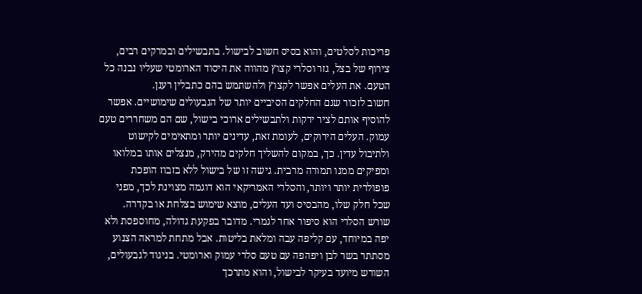פריכות לסלטים, והוא בסיס חשוב לבישול. בתבשילים ובמרקים רבים, צירוף של בצל, גזר וסלרי קצוץ מהווה את היסוד הארומטי שעליו נבנה כל הטעם. את העלים אפשר לקצוץ ולהשתמש בהם כתבלין רענן.
חשוב לזכור שגם החלקים הסיביים יותר של הגבעולים שימושיים. אפשר להוסיף אותם לציר ירקות ולתבשילים ארוכי בישול, שם הם משחררים טעם עמוק. העלים הירוקים, לעומת זאת, עדינים יותר ומתאימים לקישוט ולתיבול עדין. כך, במקום להשליך חלקים מהירק, מנצלים אותו במלואו ומפיקים ממנו תמורה מרבית. גישה זו של בישול ללא בזבוז הופכת פופולרית יותר ויותר, והסלרי האמריקאי הוא דוגמה מצוינת לכך, מפני שכל חלק שלו, מהבסיס ועד העלים, מוצא שימוש בצלחת או בקדרה.
שורש הסלרי הוא סיפור אחר לגמרי. מדובר בפקעת גדולה, מחוספסת ולא יפה במיוחד, עם קליפה עבה ומלאת בליטות. אבל מתחת למראה הצנוע מסתתר בשר לבן ויפהפה עם טעם סלרי עמוק וארומטי. בניגוד לגבעולים, השורש מיועד בעיקר לבישול, והוא מתרכך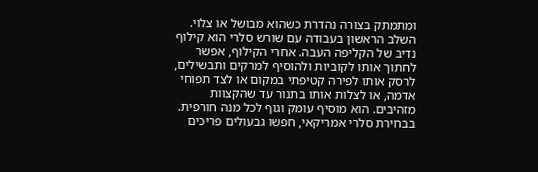ומתמתק בצורה נהדרת כשהוא מבושל או צלוי.
השלב הראשון בעבודה עם שורש סלרי הוא קילוף נדיב של הקליפה העבה. אחרי הקילוף, אפשר לחתוך אותו לקוביות ולהוסיף למרקים ותבשילים, לרסק אותו לפירה קטיפתי במקום או לצד תפוחי אדמה, או לצלות אותו בתנור עד שהקצוות מזהיבים. הוא מוסיף עומק וגוף לכל מנה חורפית.
בבחירת סלרי אמריקאי, חפשו גבעולים פריכים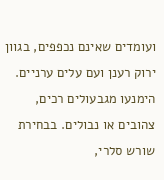ועומדים שאינם נכפפים, בגוון ירוק רענן ועם עלים ערניים. הימנעו מגבעולים רכים, צהובים או נבולים. בבחירת שורש סלרי,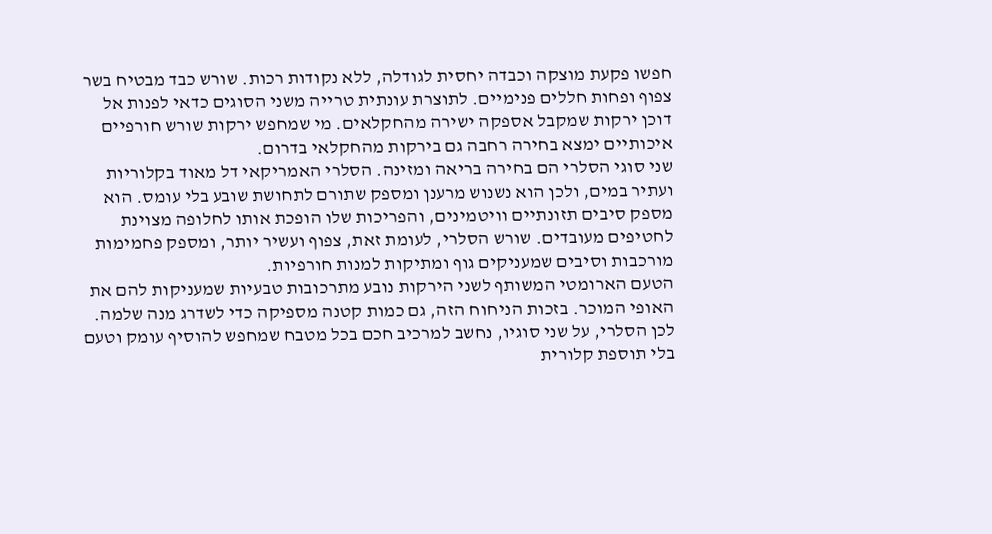חפשו פקעת מוצקה וכבדה יחסית לגודלה, ללא נקודות רכות. שורש כבד מבטיח בשר צפוף ופחות חללים פנימיים. לתוצרת עונתית טרייה משני הסוגים כדאי לפנות אל דוכן ירקות שמקבל אספקה ישירה מהחקלאים. מי שמחפש ירקות שורש חורפיים איכותיים ימצא בחירה רחבה גם בירקות מהחקלאי בדרום.
שני סוגי הסלרי הם בחירה בריאה ומזינה. הסלרי האמריקאי דל מאוד בקלוריות ועתיר במים, ולכן הוא נשנוש מרענן ומספק שתורם לתחושת שובע בלי עומס. הוא מספק סיבים תזונתיים וויטמינים, והפריכות שלו הופכת אותו לחלופה מצוינת לחטיפים מעובדים. שורש הסלרי, לעומת זאת, צפוף ועשיר יותר, ומספק פחמימות מורכבות וסיבים שמעניקים גוף ומתיקות למנות חורפיות.
הטעם הארומטי המשותף לשני הירקות נובע מתרכובות טבעיות שמעניקות להם את האופי המוכר. בזכות הניחוח הזה, גם כמות קטנה מספיקה כדי לשדרג מנה שלמה. לכן הסלרי, על שני סוגיו, נחשב למרכיב חכם בכל מטבח שמחפש להוסיף עומק וטעם בלי תוספת קלורית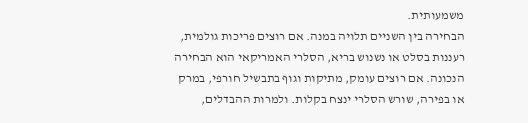משמעותית.
הבחירה בין השניים תלויה במנה. אם רוצים פריכות גולמית, רעננות בסלט או נשנוש בריא, הסלרי האמריקאי הוא הבחירה הנכונה. אם רוצים עומק, מתיקות וגוף בתבשיל חורפי, במרק או בפירה, שורש הסלרי ינצח בקלות. ולמרות ההבדלים,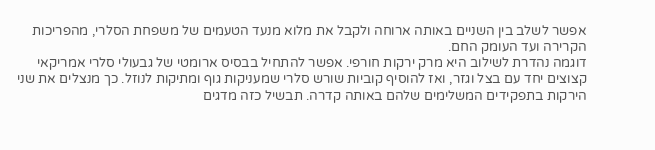אפשר לשלב בין השניים באותה ארוחה ולקבל את מלוא מנעד הטעמים של משפחת הסלרי, מהפריכות הקרירה ועד העומק החם.
דוגמה נהדרת לשילוב היא מרק ירקות חורפי. אפשר להתחיל בבסיס ארומטי של גבעולי סלרי אמריקאי קצוצים יחד עם בצל וגזר, ואז להוסיף קוביות שורש סלרי שמעניקות גוף ומתיקות לנוזל. כך מנצלים את שני הירקות בתפקידים המשלימים שלהם באותה קדרה. תבשיל כזה מדגים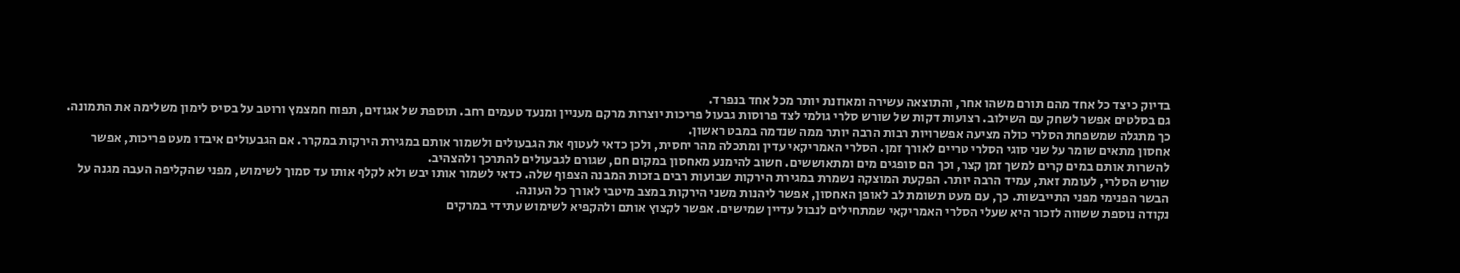בדיוק כיצד כל אחד מהם תורם משהו אחר, והתוצאה עשירה ומאוזנת יותר מכל אחד בנפרד.
גם בסלטים אפשר לשחק עם השילוב. רצועות דקות של שורש סלרי גולמי לצד פרוסות גבעול פריכות יוצרות מרקם מעניין ומנעד טעמים רחב. תוספת של אגוזים, תפוח חמצמץ ורוטב על בסיס לימון משלימה את התמונה. כך מתגלה שמשפחת הסלרי כולה מציעה אפשרויות רבות הרבה יותר ממה שנדמה במבט ראשון.
אחסון מתאים שומר על שני סוגי הסלרי טריים לאורך זמן. הסלרי האמריקאי עדין ומתכלה מהר יחסית, ולכן כדאי לעטוף את הגבעולים ולשמור אותם במגירת הירקות במקרר. אם הגבעולים איבדו מעט פריכות, אפשר להשרות אותם במים קרים למשך זמן קצר, וכך הם סופגים מים ומתאוששים. חשוב להימנע מאחסון במקום חם, שגורם לגבעולים להתרכך ולהצהיב.
שורש הסלרי, לעומת זאת, עמיד הרבה יותר. הפקעת המוצקה נשמרת במגירת הירקות שבועות רבים בזכות המבנה הצפוף שלה. כדאי לשמור אותו יבש ולא לקלף אותו עד סמוך לשימוש, מפני שהקליפה העבה מגנה על הבשר הפנימי מפני התייבשות. כך, עם מעט תשומת לב לאופן האחסון, אפשר ליהנות משני הירקות במצב מיטבי לאורך כל העונה.
נקודה נוספת ששווה לזכור היא שעלי הסלרי האמריקאי שמתחילים לנבול עדיין שמישים. אפשר לקצוץ אותם ולהקפיא לשימוש עתידי במרקים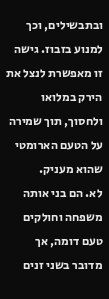ובתבשילים, וכך למנוע בזבוז. גישה זו מאפשרת לנצל את הירק במלואו ולחסוך, תוך שמירה על הטעם הארומטי שהוא מעניק.
לא. הם בני אותה משפחה וחולקים טעם דומה, אך מדובר בשני זנים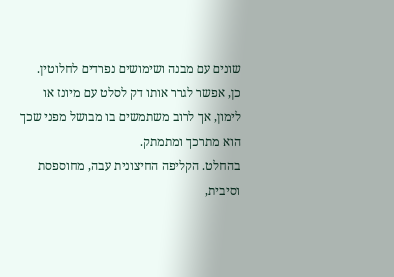שונים עם מבנה ושימושים נפרדים לחלוטין.
כן, אפשר לגרר אותו דק לסלט עם מיונז או לימון, אך לרוב משתמשים בו מבושל מפני שכך הוא מתרכך ומתמתק.
בהחלט. הקליפה החיצונית עבה, מחוספסת וסיבית,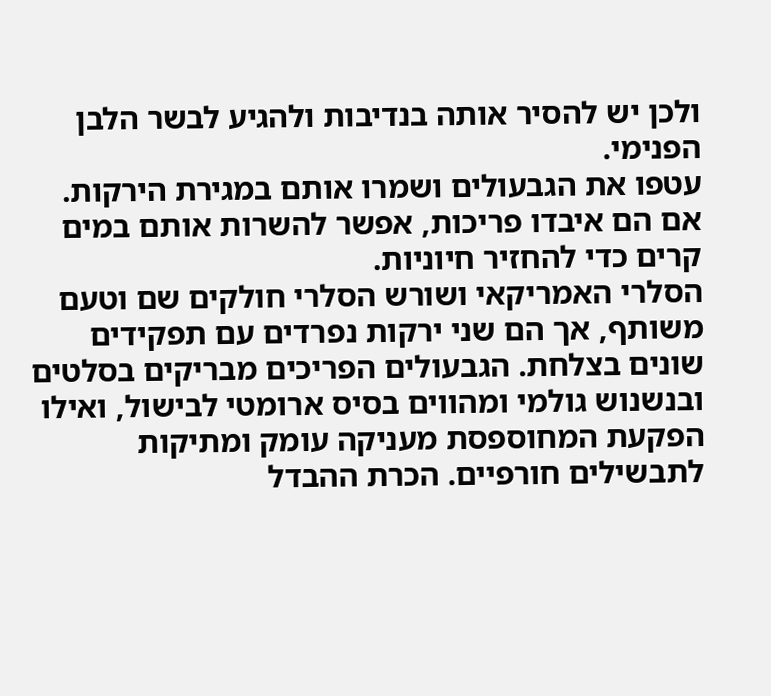ולכן יש להסיר אותה בנדיבות ולהגיע לבשר הלבן הפנימי.
עטפו את הגבעולים ושמרו אותם במגירת הירקות. אם הם איבדו פריכות, אפשר להשרות אותם במים קרים כדי להחזיר חיוניות.
הסלרי האמריקאי ושורש הסלרי חולקים שם וטעם משותף, אך הם שני ירקות נפרדים עם תפקידים שונים בצלחת. הגבעולים הפריכים מבריקים בסלטים ובנשנוש גולמי ומהווים בסיס ארומטי לבישול, ואילו הפקעת המחוספסת מעניקה עומק ומתיקות לתבשילים חורפיים. הכרת ההבדל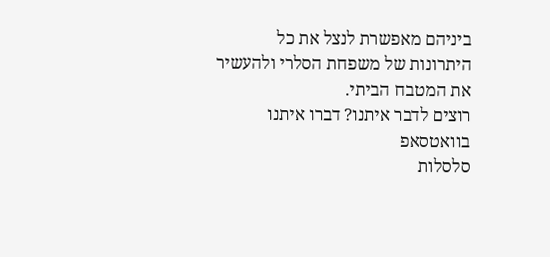ביניהם מאפשרת לנצל את כל היתרונות של משפחת הסלרי ולהעשיר את המטבח הביתי.
רוצים לדבר איתנו? דברו איתנו בוואטסאפ
סלסלות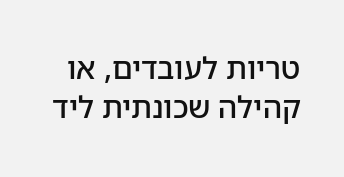טריות לעובדים, או קהילה שכונתית ליד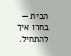הבית — בחרו איך להתחיל.